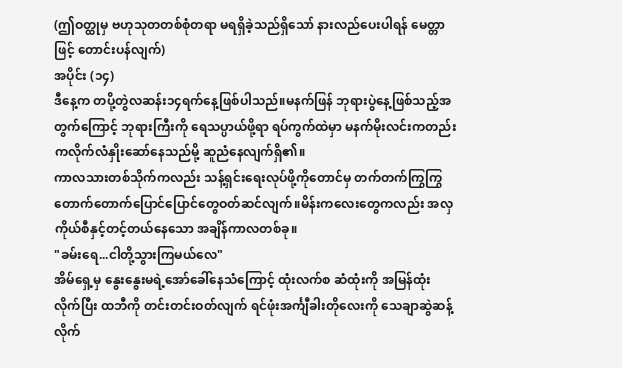(ဤဝတ္ထုမှ ဗဟုသုတတစ်စုံတရာ မရရှိခဲ့သည်ရှိသော် နားလည်ပေးပါရန် မေတ္တာဖြင့် တောင်းပန်လျက်)
အပိုင်း (၁၄)
ဒီနေ့က တပို့တွဲလဆန်း၁၄ရက်နေ့ဖြစ်ပါသည်။မနက်ဖြန် ဘုရားပွဲနေ့ဖြစ်သည့်အတွက်ကြောင့် ဘုရားကြီးကို ရေသပ္ပာယ်ဖို့ရာ ရပ်ကွက်ထဲမှာ မနက်မိုးလင်းကတည်းကလိုက်လံနှိုးဆော်နေသည်မို့ ဆူညံနေလျက်ရှိ၏။
ကာလသားတစ်သိုက်ကလည်း သန့်ရှင်းရေးလုပ်ဖို့ကိုတောင်မှ တက်တက်ကြွကြွတောက်တောက်ပြောင်ပြောင်တွေဝတ်ဆင်လျက်။မိန်းကလေးတွေကလည်း အလှကိုယ်စီနှင့်တင့်တယ်နေသော အချိန်ကာလတစ်ခု။
"ခမ်းရေ...ငါတို့သွားကြမယ်လေ"
အိမ်ရှေ့မှ နွေးနွေးမရဲ့အော်ခေါ်နေသံကြောင့် ထုံးလက်စ ဆံထုံးကို အမြန်ထုံးလိုက်ပြီး ထဘီကို တင်းတင်းဝတ်လျက် ရင်ဖုံးအင်္ကျီခါးတိုလေးကို သေချာဆွဲဆန့်လိုက်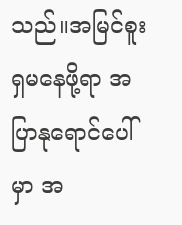သည်။အမြင်စူးရှမနေဖို့ရာ အပြာနုရောင်ပေါ်မှာ အ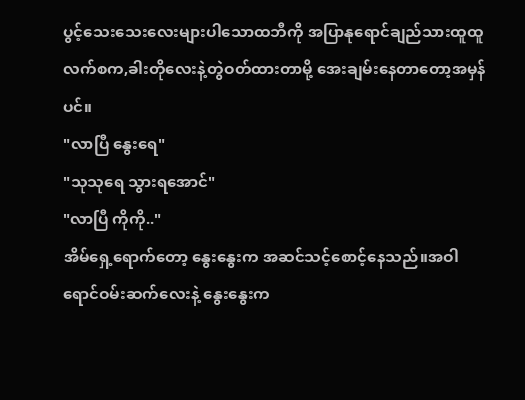ပွင့်သေးသေးလေးများပါသောထဘီကို အပြာနုရောင်ချည်သားထူထူလက်စက,ခါးတိုလေးနဲ့တွဲဝတ်ထားတာမို့ အေးချမ်းနေတာတော့အမှန်ပင်။
"လာပြီ နွေးရေ"
"သုသုရေ သွားရအောင်"
"လာပြီ ကိုကို.."
အိမ်ရှေ့ရောက်တော့ နွေးနွေးက အဆင်သင့်စောင့်နေသည်။အဝါရောင်ဝမ်းဆက်လေးနဲ့ နွေးနွေးက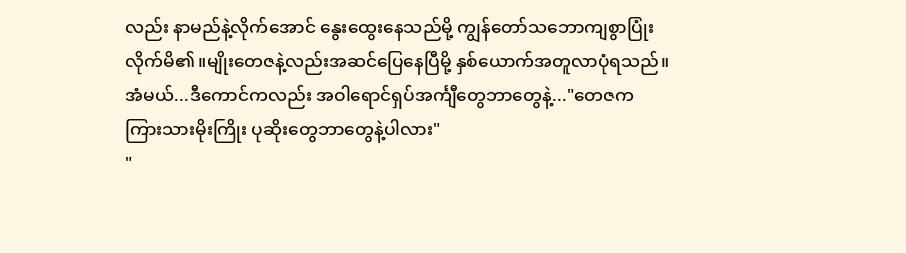လည်း နာမည်နဲ့လိုက်အောင် နွေးထွေးနေသည်မို့ ကျွန်တော်သဘောကျစွာပြုံးလိုက်မိ၏။မျိုးတေဇနဲ့လည်းအဆင်ပြေနေပြီမို့ နှစ်ယောက်အတူလာပုံရသည်။
အံမယ်...ဒီကောင်ကလည်း အဝါရောင်ရှပ်အင်္ကျီတွေဘာတွေနဲ့..."တေဇက ကြားသားမိုးကြိုး ပုဆိုးတွေဘာတွေနဲ့ပါလား"
"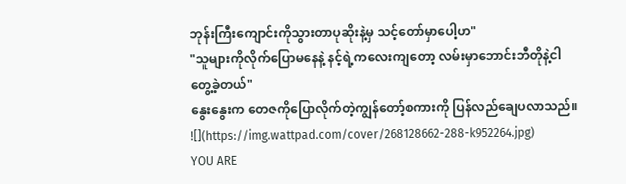ဘုန်းကြီးကျောင်းကိုသွားတာပုဆိုးနဲ့မှ သင့်တော်မှာပေါ့ဟ"
"သူများကိုလိုက်ပြောမနေနဲ့ နင့်ရဲ့ကလေးကျတော့ လမ်းမှာဘောင်းဘီတိုနဲ့ငါတွေ့ခဲ့တယ်"
နွေးနွေးက တေဇကိုပြောလိုက်တဲ့ကျွန်တော့်စကားကို ပြန်လည်ချေပလာသည်။
![](https://img.wattpad.com/cover/268128662-288-k952264.jpg)
YOU ARE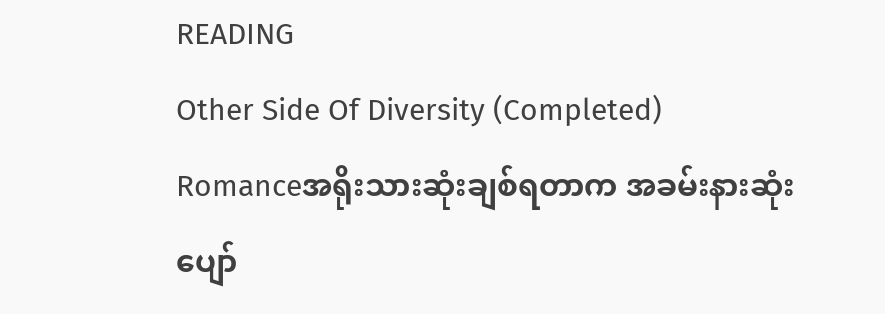READING
Other Side Of Diversity (Completed)
Romanceအရိုးသားဆုံးချစ်ရတာက အခမ်းနားဆုံးပျော်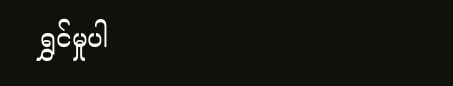ရွှင်မှုပါ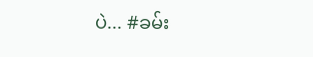ပဲ... #ခမ်း